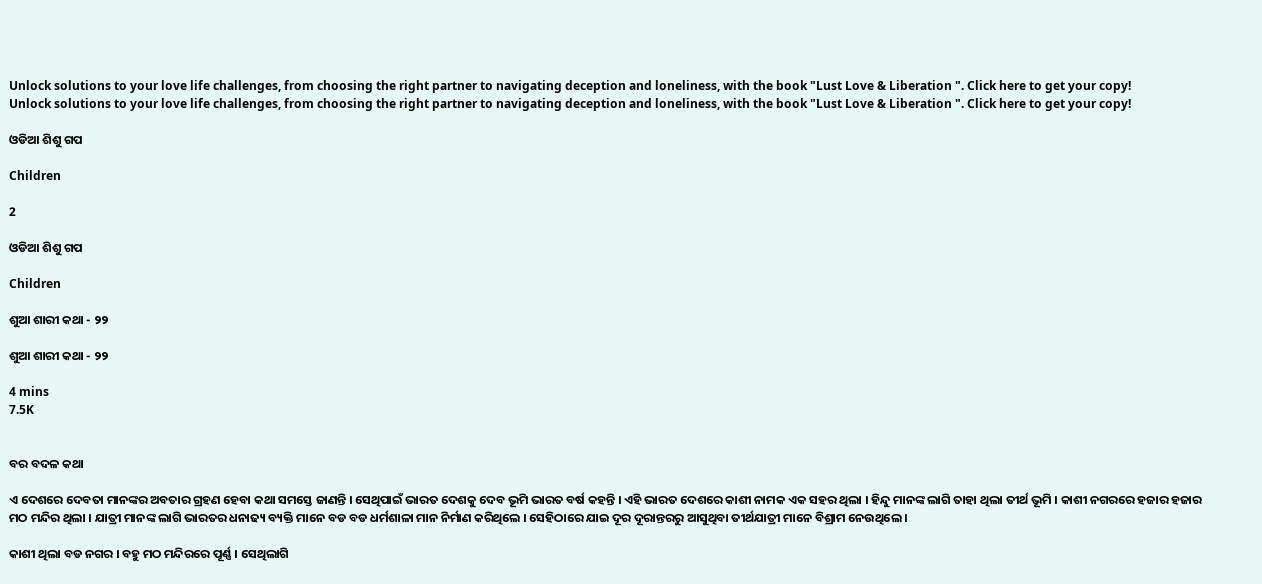Unlock solutions to your love life challenges, from choosing the right partner to navigating deception and loneliness, with the book "Lust Love & Liberation ". Click here to get your copy!
Unlock solutions to your love life challenges, from choosing the right partner to navigating deception and loneliness, with the book "Lust Love & Liberation ". Click here to get your copy!

ଓଡିଆ ଶିଶୁ ଗପ

Children

2

ଓଡିଆ ଶିଶୁ ଗପ

Children

ଶୁଆ ଶାରୀ କଥା - ୨୨

ଶୁଆ ଶାରୀ କଥା - ୨୨

4 mins
7.5K


ବର ବଦଳ କଥା

ଏ ଦେଶରେ ଦେବତା ମାନଙ୍କର ଅବତାର ଗ୍ରହଣ ହେବା କଥା ସମସ୍ତେ ଜାଣନ୍ତି । ସେଥିପାଇଁ ଭାରତ ଦେଶକୁ ଦେବ ଭୂମି ଭାରତ ବର୍ଷ କହନ୍ତି । ଏହି ଭାରତ ଦେଶରେ କାଶୀ ନାମକ ଏକ ସହର ଥିଲା । ହିନ୍ଦୁ ମାନଙ୍କ ଲାଗି ତାହା ଥିଲା ତୀର୍ଥ ଭୂମି । କାଶୀ ନଗରରେ ହଜାର ହଜାର ମଠ ମନ୍ଦିର ଥିଲା । ଯାତ୍ରୀ ମାନଙ୍କ ଲାଗି ଭାରତର ଧନାଢ୍ୟ ବ୍ୟକ୍ତି ମାନେ ବଡ ବଡ ଧର୍ମଶାଳା ମାନ ନିର୍ମାଣ କରିଥିଲେ । ସେହିଠାରେ ଯାଇ ଦୂର ଦୂରାନ୍ତରରୁ ଆସୁଥିବା ତୀର୍ଥଯାତ୍ରୀ ମାନେ ବିଶ୍ରାମ ନେଉଥିଲେ ।

କାଶୀ ଥିଲା ବଡ ନଗର । ବହୁ ମଠ ମନ୍ଦିରରେ ପୂର୍ଣ୍ଣ । ସେଥିଲାଗି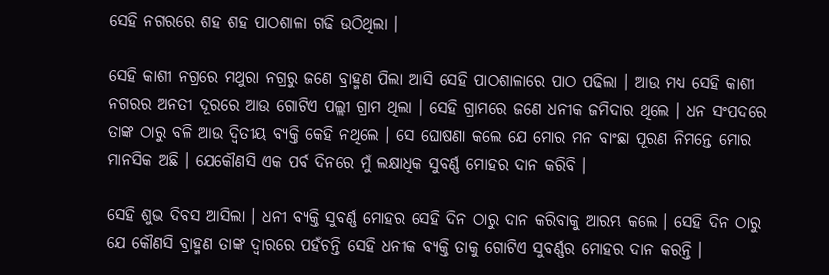ସେହି ନଗରରେ ଶହ ଶହ ପାଠଶାଳା ଗଢି ଉଠିଥିଲା ।

ସେହି କାଶୀ ନଗ୍ରରେ ମଥୁରା ନଗ୍ରରୁ ଜଣେ ବ୍ରାହ୍ମଣ ପିଲା ଆସି ସେହି ପାଠଶାଳାରେ ପାଠ ପଢିଲା । ଆଉ ମଧ୍ୟ ସେହି କାଶୀ ନଗରର ଅନତୀ ଦୂରରେ ଆଉ ଗୋଟିଏ ପଲ୍ଲୀ ଗ୍ରାମ ଥିଲା । ସେହି ଗ୍ରାମରେ ଜଣେ ଧନୀକ ଜମିଦାର ଥିଲେ । ଧନ ସଂପଦରେ ତାଙ୍କ ଠାରୁ ବଳି ଆଉ ଦ୍ୱିତୀୟ ବ୍ୟକ୍ତି କେହି ନଥିଲେ । ସେ ଘୋଷଣା କଲେ ଯେ ମୋର ମନ ବାଂଛା ପୂରଣ ନିମନ୍ତେ ମୋର ମାନସିକ ଅଛି । ଯେକୌଣସି ଏକ ପର୍ବ ଦିନରେ ମୁଁ ଲକ୍ଷାଧିକ ସୁବର୍ଣ୍ଣ ମୋହର ଦାନ କରିବି ।

ସେହି ଶୁଭ ଦିବସ ଆସିଲା । ଧନୀ ବ୍ୟକ୍ତି ସୁବର୍ଣ୍ଣ ମୋହର ସେହି ଦିନ ଠାରୁ ଦାନ କରିବାକୁ ଆରମ୍ଭ କଲେ । ସେହି ଦିନ ଠାରୁ ଯେ କୌଣସି ବ୍ରାହ୍ମଣ ତାଙ୍କ ଦ୍ୱାରରେ ପହଁଚନ୍ତି ସେହି ଧନୀକ ବ୍ୟକ୍ତି ତାକୁ ଗୋଟିଏ ସୁବର୍ଣ୍ଣର ମୋହର ଦାନ କରନ୍ତି ।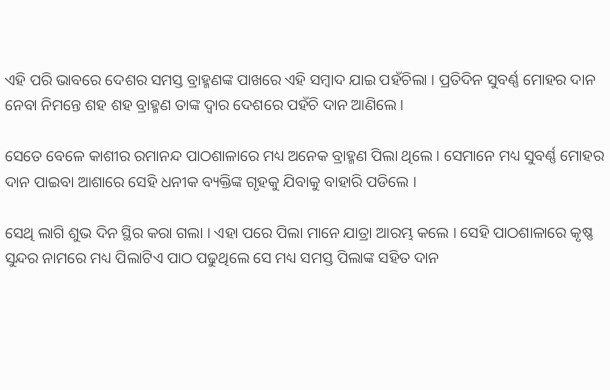ଏହି ପରି ଭାବରେ ଦେଶର ସମସ୍ତ ବ୍ରାହ୍ମଣଙ୍କ ପାଖରେ ଏହି ସମ୍ବାଦ ଯାଇ ପହଁଚିଲା । ପ୍ରତିଦିନ ସୁବର୍ଣ୍ଣ ମୋହର ଦାନ ନେବା ନିମନ୍ତେ ଶହ ଶହ ବ୍ରାହ୍ମଣ ତାଙ୍କ ଦ୍ୱାର ଦେଶରେ ପହଁଚି ଦାନ ଆଣିଲେ ।

ସେତେ ବେଳେ କାଶୀର ରମାନନ୍ଦ ପାଠଶାଳାରେ ମଧ୍ୟ ଅନେକ ବ୍ରାହ୍ମଣ ପିଲା ଥିଲେ । ସେମାନେ ମଧ୍ୟ ସୁବର୍ଣ୍ଣ ମୋହର ଦାନ ପାଇବା ଆଶାରେ ସେହି ଧନୀକ ବ୍ୟକ୍ତିଙ୍କ ଗୃହକୁ ଯିବାକୁ ବାହାରି ପଡିଲେ ।

ସେଥି ଲାଗି ଶୁଭ ଦିନ ସ୍ଥିର କରା ଗଲା । ଏହା ପରେ ପିଲା ମାନେ ଯାତ୍ରା ଆରମ୍ଭ କଲେ । ସେହି ପାଠଶାଳାରେ କୃଷ୍ଣ ସୁନ୍ଦର ନାମରେ ମଧ୍ୟ ପିଲାଟିଏ ପାଠ ପଢୁଥିଲେ ସେ ମଧ୍ୟ ସମସ୍ତ ପିଲାଙ୍କ ସହିତ ଦାନ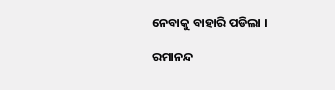ନେବାକୁ ବାହାରି ପଡିଲା ।

ରମାନନ୍ଦ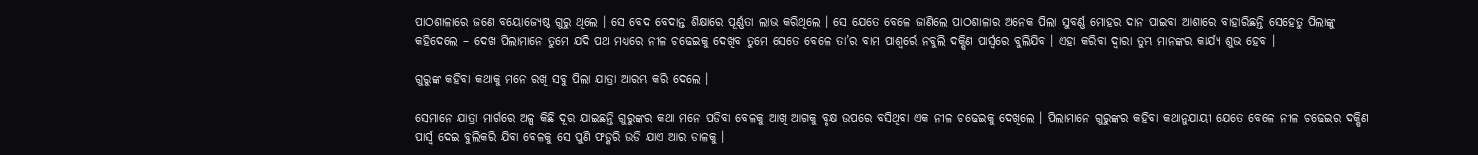ପାଠଶାଳାରେ ଜଣେ ବୟୋଜ୍ୟେଷ୍ଠ ଗୁରୁ ଥିଲେ । ସେ ବେଦ ବେଦାନ୍ତ ଶିକ୍ଷାରେ ପୂର୍ଣ୍ଣତା ଲାଭ କରିଥିଲେ । ସେ ଯେତେ ବେଳେ ଜାଣିଲେ ପାଠଶାଳାର ଅନେକ ପିଲା ସୁବର୍ଣ୍ଣ ମୋହର ଦାନ ପାଇବା ଆଶାରେ ବାହାରିଛନ୍ତି ସେହେତୁ ପିଲାଙ୍କୁ କହିଦେଲେ – ଦେଖ ପିଲାମାନେ ତୁମେ ଯଦି ପଥ ମଧ୍ୟରେ ନୀଳ ଚଢେଇକୁ ଦେଖିବ ତୁମେ ସେତେ ବେଳେ ତା’ର ବାମ ପାଶ୍ୱର୍ରେ ନବୁଲି ଦକ୍ଷିଣ ପାର୍ସ୍ବରେ ବୁଲିଯିବ । ଏହା କରିବା ଦ୍ୱାରା ତୁମ୍ଭ ମାନଙ୍କର କାର୍ଯ୍ୟ ଶୁଭ ହେବ ।

ଗୁରୁଙ୍କ କହିବା କଥାକୁ ମନେ ରଖି ସବୁ ପିଲା ଯାତ୍ରା ଆରମ୍ଭ କରି ଦେଲେ ।

ସେମାନେ ଯାତ୍ରା ମାର୍ଗରେ ଅଳ୍ପ କିଛି ଦୂର ଯାଇଛନ୍ତି ଗୁରୁଙ୍କର କଥା ମନେ ପଡିବା ବେଳକୁ ଆଖି ଆଗକୁ ବୃକ୍ଷ ଉପରେ ବସିଥିବା ଏକ ନୀଳ ଚଢେଇକୁ ଦେଖିଲେ । ପିଲାମାନେ ଗୁରୁଙ୍କର କହିବା କଥାନୁଯାୟୀ ଯେତେ ବେଳେ ନୀଳ ଚଢେଇର ଦକ୍ଷିଣ ପାର୍ସ୍ବ ଦେଇ ବୁଲିକରି ଯିବା ବେଳକୁ ସେ ପୁଣି ଫଡ୍କରି ଉଡି ଯାଏ ଆର ଡାଳକୁ ।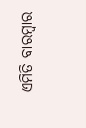ଏମିତି ବାରମ୍ବାର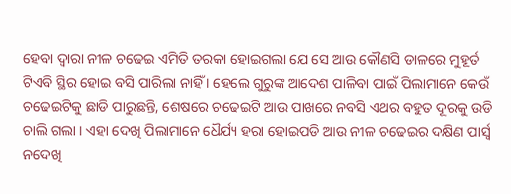ହେବା ଦ୍ୱାରା ନୀଳ ଚଢେଇ ଏମିତି ତରକା ହୋଇଗଲା ଯେ ସେ ଆଉ କୌଣସି ଡାଳରେ ମୁହୂର୍ତ ଟିଏବି ସ୍ଥିର ହୋଇ ବସି ପାରିଲା ନାହିଁ । ହେଲେ ଗୁରୁଙ୍କ ଆଦେଶ ପାଳିବା ପାଇଁ ପିଲାମାନେ କେଉଁ ଚଢେଇଟିକୁ ଛାଡି ପାରୁଛନ୍ତି, ଶେଷରେ ଚଢେଇଟି ଆଉ ପାଖରେ ନବସି ଏଥର ବହୁତ ଦୂରକୁ ଉଡି ଚାଲି ଗଲା । ଏହା ଦେଖି ପିଲାମାନେ ଧୈର୍ଯ୍ୟ ହରା ହୋଇପଡି ଆଉ ନୀଳ ଚଢେଇର ଦକ୍ଷିଣ ପାର୍ସ୍ବ ନଦେଖି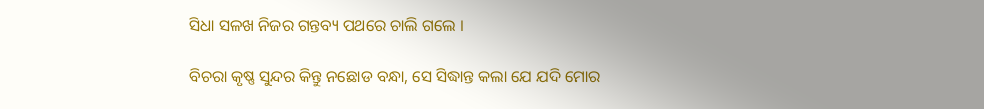ସିଧା ସଳଖ ନିଜର ଗନ୍ତବ୍ୟ ପଥରେ ଚାଲି ଗଲେ ।

ବିଚରା କୃଷ୍ଣ ସୁନ୍ଦର କିନ୍ତୁ ନଛୋଡ ବନ୍ଧା, ସେ ସିଦ୍ଧାନ୍ତ କଲା ଯେ ଯଦି ମୋର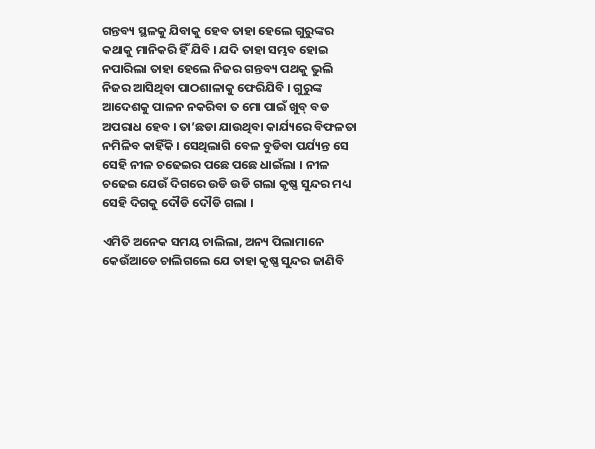ଗନ୍ତବ୍ୟ ସ୍ଥଳକୁ ଯିବାକୁ ହେବ ତାହା ହେଲେ ଗୁରୁଙ୍କର କଥାକୁ ମାନିକରି ହିଁ ଯିବି । ଯଦି ତାହା ସମ୍ଭବ ହୋଇ ନପାରିଲା ତାହା ହେଲେ ନିଜର ଗନ୍ତବ୍ୟ ପଥକୁ ଭୁଲି ନିଜର ଆସିଥିବା ପାଠଶାଳାକୁ ଫେରିଯିବି । ଗୁରୁଙ୍କ ଆଦେଶକୁ ପାଳନ ନକରିବା ତ ମୋ ପାଇଁ ଖୁବ୍ ବଡ ଅପରାଧ ହେବ । ତା’ଛଡା ଯାଉଥିବା କାର୍ଯ୍ୟରେ ବିଫଳତା ନମିଳିବ କାହିଁକି । ସେଥିଲାଗି ବେଳ ବୁଡିବା ପର୍ଯ୍ୟନ୍ତ ସେ ସେହି ନୀଳ ଚଢେଇର ପଛେ ପଛେ ଧାଇଁଲା । ନୀଳ ଚଢେଇ ଯେଉଁ ଦିଗରେ ଉଡି ଉଡି ଗଲା କୃଷ୍ଣ ସୁନ୍ଦର ମଧ୍ୟ ସେହି ଦିଗକୁ ଦୌଡି ଦୌଡି ଗଲା ।

ଏମିତି ଅନେକ ସମୟ ଚାଲିଲା, ଅନ୍ୟ ପିଲାମାନେ କେଉଁଆଡେ ଚାଲିଗଲେ ଯେ ତାହା କୃଷ୍ଣ ସୁନ୍ଦର ଜାଣିବି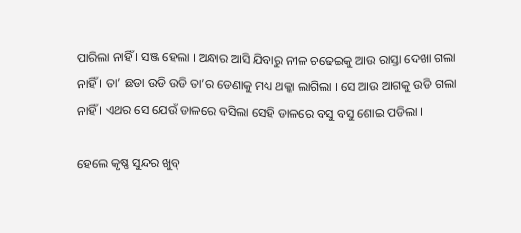ପାରିଲା ନାହିଁ । ସଞ୍ଜ ହେଲା । ଅନ୍ଧାର ଆସି ଯିବାରୁ ନୀଳ ଚଢେଇକୁ ଆଉ ରାସ୍ତା ଦେଖା ଗଲା ନାହିଁ । ତା’ ଛଡା ଉଡି ଉଡି ତା’ର ଡେଣାକୁ ମଧ୍ୟ ଥକ୍କା ଲାଗିଲା । ସେ ଆଉ ଆଗକୁ ଉଡି ଗଲା ନାହିଁ । ଏଥର ସେ ଯେଉଁ ଡାଳରେ ବସିଲା ସେହି ଡାଳରେ ବସୁ ବସୁ ଶୋଇ ପଡିଲା ।

ହେଲେ କୃଷ୍ଣ ସୁନ୍ଦର ଖୁବ୍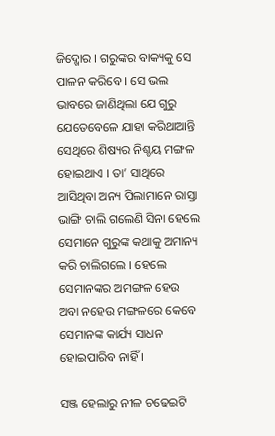ଜିଦ୍ଖୋର । ଗରୁଙ୍କର ବାକ୍ୟକୁ ସେ ପାଳନ କରିବେ । ସେ ଭଲ ଭାବରେ ଜାଣିଥିଲା ଯେ ଗୁରୁ ଯେତେବେଳେ ଯାହା କରିଥାଆନ୍ତି ସେଥିରେ ଶିଷ୍ୟର ନିଶ୍ଚୟ ମଙ୍ଗଳ ହୋଇଥାଏ । ତା’ ସାଥିରେ ଆସିଥିବା ଅନ୍ୟ ପିଲାମାନେ ରାସ୍ତା ଭାଙ୍ଗି ଚାଲି ଗଲେଣି ସିନା ହେଲେ ସେମାନେ ଗୁରୁଙ୍କ କଥାକୁ ଅମାନ୍ୟ କରି ଚାଲିଗଲେ । ହେଲେ ସେମାନଙ୍କର ଅମଙ୍ଗଳ ହେଉ ଅବା ନହେଉ ମଙ୍ଗଳରେ କେବେ ସେମାନଙ୍କ କାର୍ଯ୍ୟ ସାଧନ ହୋଇପାରିବ ନାହିଁ ।

ସଞ୍ଜ ହେଲାରୁ ନୀଳ ଚଢେଇଟି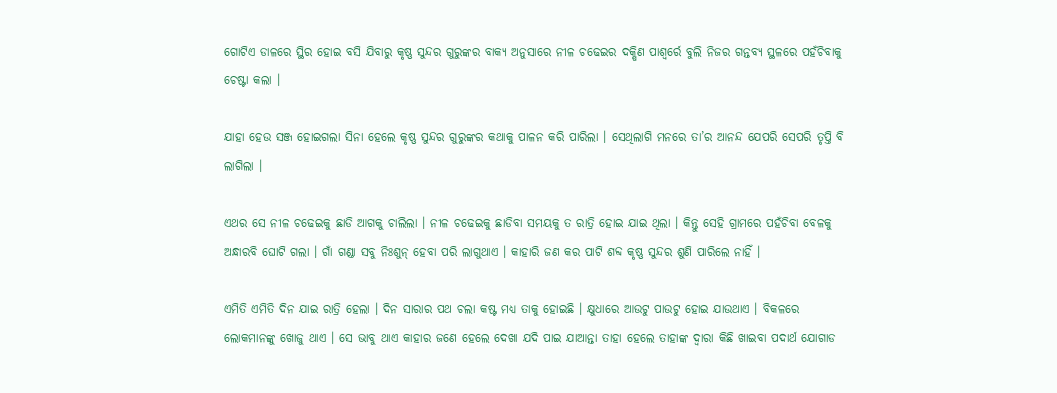ଗୋଟିଏ ଡାଳରେ ସ୍ଥିର ହୋଇ ବସି ଯିବାରୁ କୃଷ୍ଣ ସୁନ୍ଦର ଗୁରୁଙ୍କର ବାକ୍ୟ ଅନୁସାରେ ନୀଳ ଚଢେଇର ଦକ୍ଷିଣ ପାଶ୍ୱର୍ରେ ବୁଲି ନିଜର ଗନ୍ତବ୍ୟ ସ୍ଥଳରେ ପହଁଚିବାକୁ ଚେଷ୍ଟା କଲା ।

ଯାହା ହେଉ ସଞ୍ଜ ହୋଇଗଲା ସିନା ହେଲେ କୃଷ୍ଣ ସୁନ୍ଦର ଗୁରୁଙ୍କର କଥାକୁ ପାଳନ କରି ପାରିଲା । ସେଥିଲାଗି ମନରେ ତା’ର ଆନନ୍ଦ ଯେପରି ସେପରି ତୃପ୍ତି ବି ଲାଗିଲା ।

ଏଥର ସେ ନୀଳ ଚଢେଇକୁ ଛାଡି ଆଗକୁ ଚାଲିଲା । ନୀଳ ଚଢେଇକୁ ଛାଡିବା ସମୟକୁ ତ ରାତ୍ରି ହୋଇ ଯାଇ ଥିଲା । କିନ୍ତୁ ସେହି ଗ୍ରାମରେ ପହଁଚିବା ବେଳକୁ ଅନ୍ଧାରବି ଘୋଟି ଗଲା । ଗାଁ ଗଣ୍ଡା ସବୁ ନିଃଶୁନ୍ ହେବା ପରି ଲାଗୁଥାଏ । କାହାରି ଜଣ କର ପାଟି ଶବ୍ଦ କୃଷ୍ଣ ସୁନ୍ଦର ଶୁଣି ପାରିଲେ ନାହିଁ ।

ଏମିତି ଏମିତି ଦିନ ଯାଇ ରାତ୍ରି ହେଲା । ଦିନ ସାରାର ପଥ ଚଲା କଷ୍ଟ ମଧ୍ୟ ତାକୁ ହୋଇଛି । କ୍ଷୁଧାରେ ଆଉଟୁ ପାଉଟୁ ହୋଇ ଯାଉଥାଏ । ବିକଳରେ ଲୋକମାନଙ୍କୁ ଖୋଜୁ ଥାଏ । ସେ ଭାବୁ ଥାଏ କାହାର ଜଣେ ହେଲେ ଦେଖା ଯଦି ପାଇ ଯାଆନ୍ତା ତାହା ହେଲେ ତାହାଙ୍କ ଦ୍ୱାରା କିଛି ଖାଇବା ପଦାର୍ଥ ଯୋଗାଡ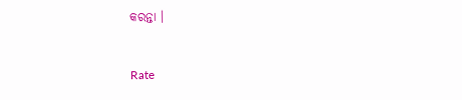କରନ୍ତା ।


Rate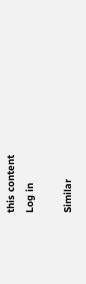this content
Log in

Similar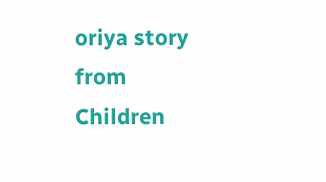oriya story from Children